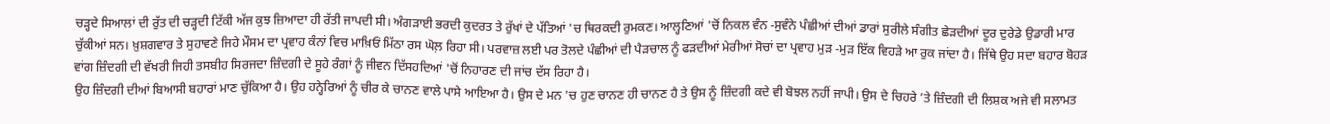ਚੜ੍ਹਦੇ ਸਿਆਲਾਂ ਦੀ ਰੁੱਤ ਦੀ ਚੜ੍ਹਦੀ ਟਿੱਕੀ ਅੱਜ ਕੁਝ ਜ਼ਿਆਦਾ ਹੀ ਰੱਤੀ ਜਾਪਦੀ ਸੀ। ਅੰਗੜਾਈ ਭਰਦੀ ਕੁਦਰਤ ਤੇ ਰੁੱਖਾਂ ਦੇ ਪੱਤਿਆਂ 'ਚ ਥਿਰਕਦੀ ਰੁਮਕਣ। ਆਲ੍ਹਣਿਆਂ 'ਚੋਂ ਨਿਕਲ ਵੰਨ -ਸੁਵੰਨੇ ਪੰਛੀਆਂ ਦੀਆਂ ਡਾਰਾਂ ਸੁਰੀਲੇ ਸੰਗੀਤ ਛੇੜਦੀਆਂ ਦੂਰ ਦੁਰੇਡੇ ਉਡਾਰੀ ਮਾਰ ਚੁੱਕੀਆਂ ਸਨ। ਖ਼ੁਸ਼ਗਵਾਰ ਤੇ ਸੁਹਾਵਣੇ ਜਿਹੇ ਮੌਸਮ ਦਾ ਪ੍ਰਵਾਹ ਕੰਨਾਂ ਵਿਚ ਮਾਖ਼ਿਓਂ ਮਿੱਠਾ ਰਸ ਘੋਲ਼ ਰਿਹਾ ਸੀ। ਪਰਵਾਜ਼ ਲਈ ਪਰ ਤੋਲਦੇ ਪੰਛੀਆਂ ਦੀ ਪੈੜਚਾਲ ਨੂੰ ਫੜਦੀਆਂ ਮੇਰੀਆਂ ਸੋਚਾਂ ਦਾ ਪ੍ਰਵਾਹ ਮੁੜ -ਮੁੜ ਇੱਕ ਵਿਹੜੇ ਆ ਰੁਕ ਜਾਂਦਾ ਹੈ। ਜਿੱਥੇ ਉਹ ਸਦਾ ਬਹਾਰ ਬੋਹੜ ਵਾਂਗ ਜ਼ਿੰਦਗੀ ਦੀ ਵੱਖਰੀ ਜਿਹੀ ਤਸਬੀਹ ਸਿਰਜਦਾ ਜ਼ਿੰਦਗੀ ਦੇ ਸੂਹੇ ਰੰਗਾਂ ਨੂੰ ਜੀਵਨ ਦਿੱਸਹਦਿਆਂ 'ਚੋਂ ਨਿਹਾਰਣ ਦੀ ਜਾਂਚ ਦੱਸ ਰਿਹਾ ਹੈ।
ਉਹ ਜ਼ਿੰਦਗੀ ਦੀਆਂ ਬਿਆਸੀ ਬਹਾਰਾਂ ਮਾਣ ਚੁੱਕਿਆ ਹੈ। ਉਹ ਹਨ੍ਹੇਰਿਆਂ ਨੂੰ ਚੀਰ ਕੇ ਚਾਨਣ ਵਾਲੇ ਪਾਸੇ ਆਇਆ ਹੈ। ਉਸ ਦੇ ਮਨ 'ਚ ਹੁਣ ਚਾਨਣ ਹੀ ਚਾਨਣ ਹੈ ਤੇ ਉਸ ਨੂੰ ਜ਼ਿੰਦਗੀ ਕਦੇ ਵੀ ਬੋਝਲ ਨਹੀਂ ਜਾਪੀ। ਉਸ ਦੇ ਚਿਹਰੇ ’ਤੇ ਜ਼ਿੰਦਗੀ ਦੀ ਲਿਸ਼ਕ ਅਜੇ ਵੀ ਸਲਾਮਤ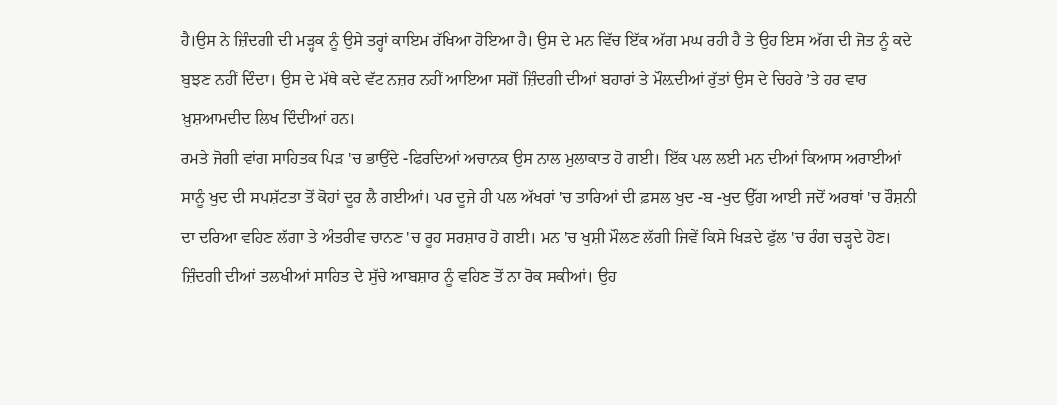ਹੈ।ਉਸ ਨੇ ਜ਼ਿੰਦਗੀ ਦੀ ਮੜ੍ਹਕ ਨੂੰ ਉਸੇ ਤਰ੍ਹਾਂ ਕਾਇਮ ਰੱਖਿਆ ਹੋਇਆ ਹੈ। ਉਸ ਦੇ ਮਨ ਵਿੱਚ ਇੱਕ ਅੱਗ ਮਘ ਰਹੀ ਹੈ ਤੇ ਉਹ ਇਸ ਅੱਗ ਦੀ ਜੋਤ ਨੂੰ ਕਦੇ ਬੁਝਣ ਨਹੀਂ ਦਿੰਦਾ। ਉਸ ਦੇ ਮੱਥੇ ਕਦੇ ਵੱਟ ਨਜ਼ਰ ਨਹੀਂ ਆਇਆ ਸਗੋਂ ਜ਼ਿੰਦਗੀ ਦੀਆਂ ਬਹਾਰਾਂ ਤੇ ਮੌਲ਼ਦੀਆਂ ਰੁੱਤਾਂ ਉਸ ਦੇ ਚਿਹਰੇ ’ਤੇ ਹਰ ਵਾਰ ਖ਼ੁਸ਼ਆਮਦੀਦ ਲਿਖ ਦਿੰਦੀਆਂ ਹਨ।
ਰਮਤੇ ਜੋਗੀ ਵਾਂਗ ਸਾਹਿਤਕ ਪਿੜ 'ਚ ਭਾਉਂਦੇ -ਫਿਰਦਿਆਂ ਅਚਾਨਕ ਉਸ ਨਾਲ ਮੁਲਾਕਾਤ ਹੋ ਗਈ। ਇੱਕ ਪਲ ਲਈ ਮਨ ਦੀਆਂ ਕਿਆਸ ਅਰਾਈਆਂ ਸਾਨੂੰ ਖੁਦ ਦੀ ਸਪਸ਼ੱਟਤਾ ਤੋਂ ਕੋਹਾਂ ਦੂਰ ਲੈ ਗਈਆਂ। ਪਰ ਦੂਜੇ ਹੀ ਪਲ ਅੱਖਰਾਂ 'ਚ ਤਾਰਿਆਂ ਦੀ ਫ਼ਸਲ ਖੁਦ -ਬ -ਖੁਦ ਉੱਗ ਆਈ ਜਦੋਂ ਅਰਥਾਂ 'ਚ ਰੌਸ਼ਨੀ ਦਾ ਦਰਿਆ ਵਹਿਣ ਲੱਗਾ ਤੇ ਅੰਤਰੀਵ ਚਾਨਣ 'ਚ ਰੂਹ ਸਰਸ਼ਾਰ ਹੋ ਗਈ। ਮਨ 'ਚ ਖੁਸ਼ੀ ਮੌਲਣ ਲੱਗੀ ਜਿਵੇਂ ਕਿਸੇ ਖਿੜਦੇ ਫੁੱਲ 'ਚ ਰੰਗ ਚੜ੍ਹਦੇ ਹੋਣ।
ਜ਼ਿੰਦਗੀ ਦੀਆਂ ਤਲਖੀਆਂ ਸਾਹਿਤ ਦੇ ਸੁੱਚੇ ਆਬਸ਼ਾਰ ਨੂੰ ਵਹਿਣ ਤੋਂ ਨਾ ਰੋਕ ਸਕੀਆਂ। ਉਹ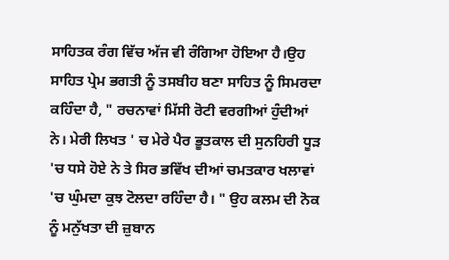ਸਾਹਿਤਕ ਰੰਗ ਵਿੱਚ ਅੱਜ ਵੀ ਰੰਗਿਆ ਹੋਇਆ ਹੈ।ਉਹ ਸਾਹਿਤ ਪ੍ਰੇਮ ਭਗਤੀ ਨੂੰ ਤਸਬੀਹ ਬਣਾ ਸਾਹਿਤ ਨੂੰ ਸਿਮਰਦਾ ਕਹਿੰਦਾ ਹੈ, " ਰਚਨਾਵਾਂ ਮਿੱਸੀ ਰੋਟੀ ਵਰਗੀਆਂ ਹੁੰਦੀਆਂ ਨੇ। ਮੇਰੀ ਲਿਖਤ ' ਚ ਮੇਰੇ ਪੈਰ ਭੂਤਕਾਲ ਦੀ ਸੁਨਹਿਰੀ ਧੂੜ 'ਚ ਧਸੇ ਹੋਏ ਨੇ ਤੇ ਸਿਰ ਭਵਿੱਖ ਦੀਆਂ ਚਮਤਕਾਰ ਖਲਾਵਾਂ 'ਚ ਘੁੰਮਦਾ ਕੁਝ ਟੋਲਦਾ ਰਹਿੰਦਾ ਹੈ। " ਉਹ ਕਲਮ ਦੀ ਨੋਕ ਨੂੰ ਮਨੁੱਖਤਾ ਦੀ ਜ਼ੁਬਾਨ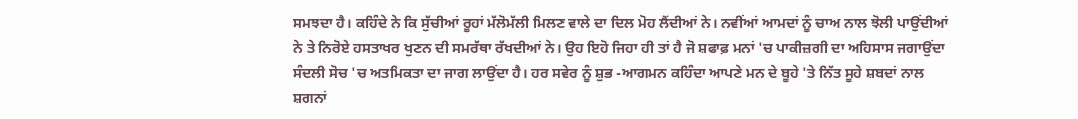ਸਮਝਦਾ ਹੈ। ਕਹਿੰਦੇ ਨੇ ਕਿ ਸੁੱਚੀਆਂ ਰੂਹਾਂ ਮੱਲੋਮੱਲੀ ਮਿਲਣ ਵਾਲੇ ਦਾ ਦਿਲ ਮੋਹ ਲੈਂਦੀਆਂ ਨੇ। ਨਵੀਂਆਂ ਆਮਦਾਂ ਨੂੰ ਚਾਅ ਨਾਲ ਝੋਲੀ ਪਾਉਂਦੀਆਂ ਨੇ ਤੇ ਨਿਰੋਏ ਹਸਤਾਖਰ ਖੁਣਨ ਦੀ ਸਮਰੱਥਾ ਰੱਖਦੀਆਂ ਨੇ। ਉਹ ਇਹੋ ਜਿਹਾ ਹੀ ਤਾਂ ਹੈ ਜੋ ਸ਼ਫਾਫ਼ ਮਨਾਂ 'ਚ ਪਾਕੀਜ਼ਗੀ ਦਾ ਅਹਿਸਾਸ ਜਗਾਉਂਦਾ ਸੰਦਲੀ ਸੋਚ 'ਚ ਅਤਮਿਕਤਾ ਦਾ ਜਾਗ ਲਾਉਂਦਾ ਹੈ। ਹਰ ਸਵੇਰ ਨੂੰ ਸ਼ੁਭ -ਆਗਮਨ ਕਹਿੰਦਾ ਆਪਣੇ ਮਨ ਦੇ ਬੂਹੇ 'ਤੇ ਨਿੱਤ ਸੂਹੇ ਸ਼ਬਦਾਂ ਨਾਲ ਸ਼ਗਨਾਂ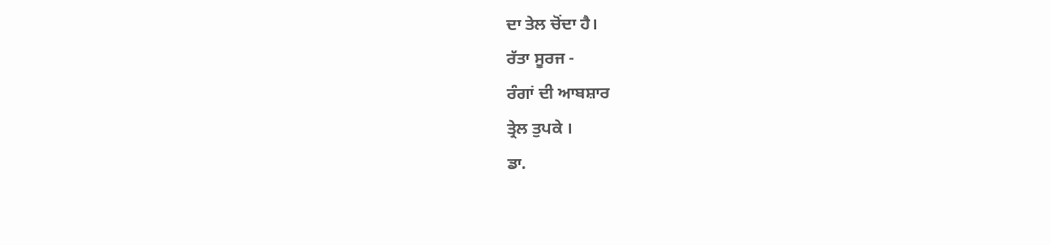ਦਾ ਤੇਲ ਚੋਂਦਾ ਹੈ।
ਰੱਤਾ ਸੂਰਜ -
ਰੰਗਾਂ ਦੀ ਆਬਸ਼ਾਰ
ਤ੍ਰੇਲ ਤੁਪਕੇ ।
ਡਾ.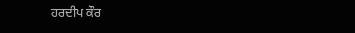ਹਰਦੀਪ ਕੌਰ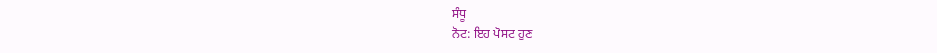ਸੰਧੂ
ਨੋਟ: ਇਹ ਪੋਸਟ ਹੁਣ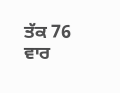ਤੱਕ 76 ਵਾਰ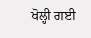ਖੋਲ੍ਹੀ ਗਈ